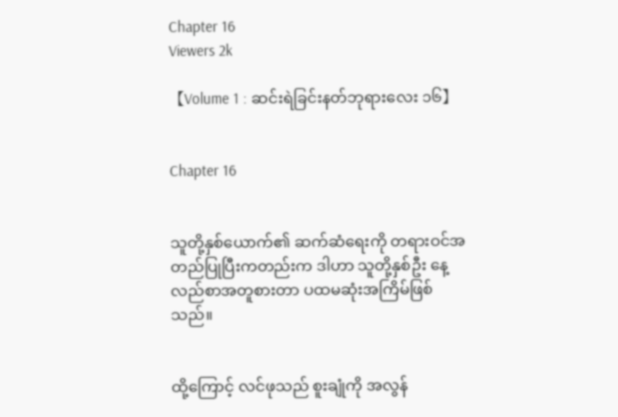Chapter 16
Viewers 2k

【Volume 1 : ဆင်းရဲခြင်းနတ်ဘုရားလေး ၁၆】


Chapter 16


သူတို့နှစ်ယောက်၏ ဆက်ဆံရေးကို တရားဝင်အတည်ပြုပြီးကတည်းက ဒါဟာ သူတို့နှစ်ဦး နေ့လည်စာအတူစားတာ ပထမဆုံးအကြိမ်ဖြစ်သည်။


ထို့ကြောင့် လင်ဖုသည် စူးချုံကို အလွန်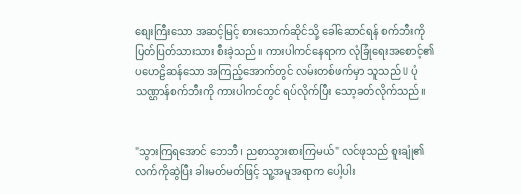စျေးကြီးသော အဆင့်မြင့် စားသောက်ဆိုင်သို့ ခေါ်ဆောင်ရန် စက်ဘီးကို ပြတ်ပြတ်သားသား စီးခဲ့သည်။ ကားပါကင်နေရာက လုံခြုံရေးအစောင့်၏ ပဟေဠိဆန်သော အကြည့်အောက်တွင် လမ်းတစ်ဖက်မှာ သူသည် U ပုံသဏ္ဌာန်စက်ဘီးကို ကားပါကင်တွင် ရပ်လိုက်ပြီး သော့ခတ်လိုက်သည်။


"သွားကြရအောင် ဘေဘီ၊ ညစာသွားစားကြမယ်" လင်ဖုသည် စူးချုံ၏လက်ကိုဆွဲပြီး ခါးမတ်မတ်ဖြင့် သူ့အမူအရာက ပေါ့ပါး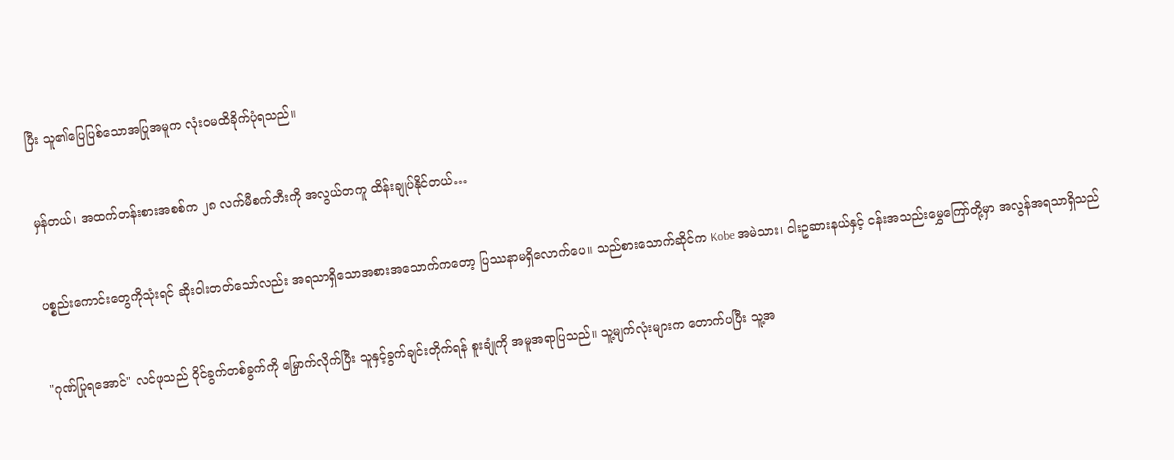ပြီး သူ၏ပြေပြစ်သောအပြုအမူက လုံးဝမထိခိုက်ပုံရသည်။


မှန်တယ်၊ အထက်တန်းစားအစစ်က ၂၈ လက်မီစက်ဘီးကို အလွယ်တကူ ထိန်းချုပ်နိုင်တယ်…


ပစ္စည်းကောင်းတွေကိုသုံးရင် ဆိုးဝါးတတ်သော်လည်း အရသာရှိသောအစားအသောက်ကတော့ ပြဿနာမရှိလောက်ပေ။ သည်စားသောက်ဆိုင်က Kobe အမဲသား၊ ငါးဥဆားနယ်နှင့် ငန်းအသည်းမွှေကြော်တို့မှာ အလွန်အရသာရှိသည်


"ဂုဏ်ပြုရအောင်" လင်ဖုသည် ဝိုင်ခွက်တစ်ခွက်ကို မြှောက်လိုက်ပြီး သူနှင့်ခွက်ချင်းတိုက်ရန် စူးချုံကို အမူအရာပြသည်။ သူ့မျက်လုံးများက တောက်ပပြီး သူ့အ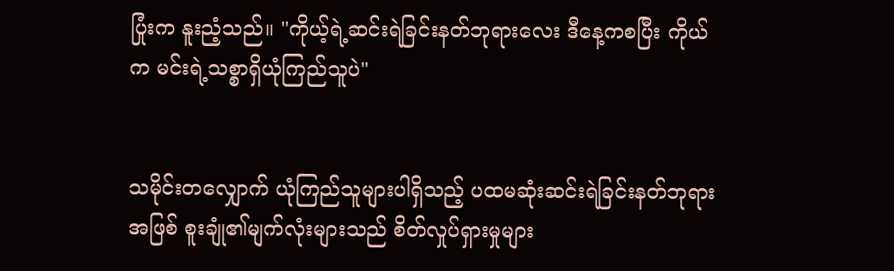ပြုံးက နူးညံ့သည်။ "ကိုယ့်ရဲ့ဆင်းရဲခြင်းနတ်ဘုရားလေး ဒီနေ့ကစပြီး ကိုယ်က မင်းရဲ့သစ္စာရှိယုံကြည်သူပဲ"


သမိုင်းတလျှောက် ယုံကြည်သူများပါရှိသည့် ပထမဆုံးဆင်းရဲခြင်းနတ်ဘုရားအဖြစ် စူးချုံ၏မျက်လုံးများသည် စိတ်လှုပ်ရှားမှုများ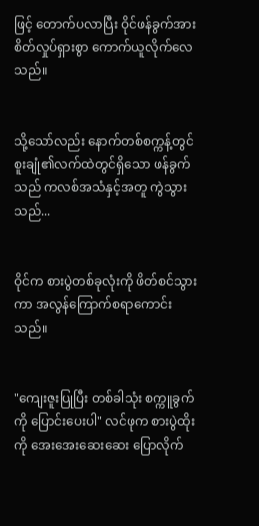ဖြင့် တောက်ပလာပြီး ဝိုင်ဖန်ခွက်အား စိတ်လှုပ်ရှားစွာ ကောက်ယူလိုက်လေသည်။


သို့သော်လည်း နောက်တစ်စက္ကန့်တွင် စူးချုံ၏လက်ထဲတွင်ရှိသော ဖန်ခွက်သည် ကလစ်အသံနှင့်အတူ ကွဲသွားသည်...


ဝိုင်က စားပွဲတစ်ခုလုံးကို ဖိတ်စင်သွားကာ အလွန်ကြောက်စရာကောင်းသည်။


"ကျေးဇူးပြုပြီး တစ်ခါသုံး စက္ကူခွက်ကို ပြောင်းပေးပါ" လင်ဖုက စားပွဲထိုးကို အေးအေးဆေးဆေး ပြောလိုက်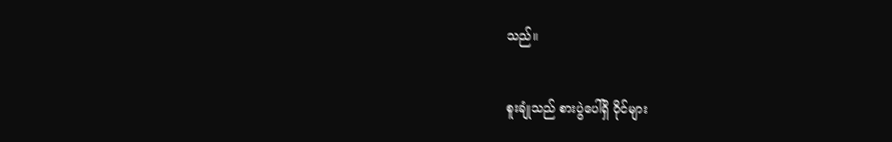သည်။


စူးချုံသည် စားပွဲပေါ်ရှိ ဝိုင်များ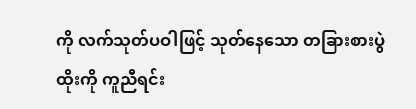ကို လက်သုတ်ပဝါဖြင့် သုတ်နေသော တခြားစားပွဲထိုးကို ကူညီရင်း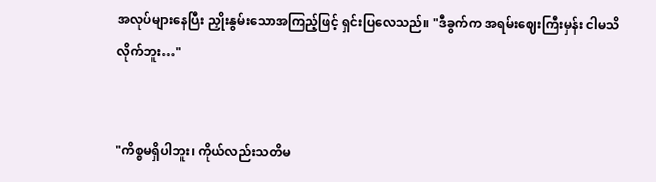အလုပ်များနေပြီး ညှိုးနွမ်းသောအကြည့်ဖြင့် ရှင်းပြလေသည်။ "ဒီခွက်က အရမ်းဈေးကြီးမှန်း ငါမသိလိုက်ဘူး…"


"ကိစ္စမရှိပါဘူး၊ ကိုယ်လည်းသတိမ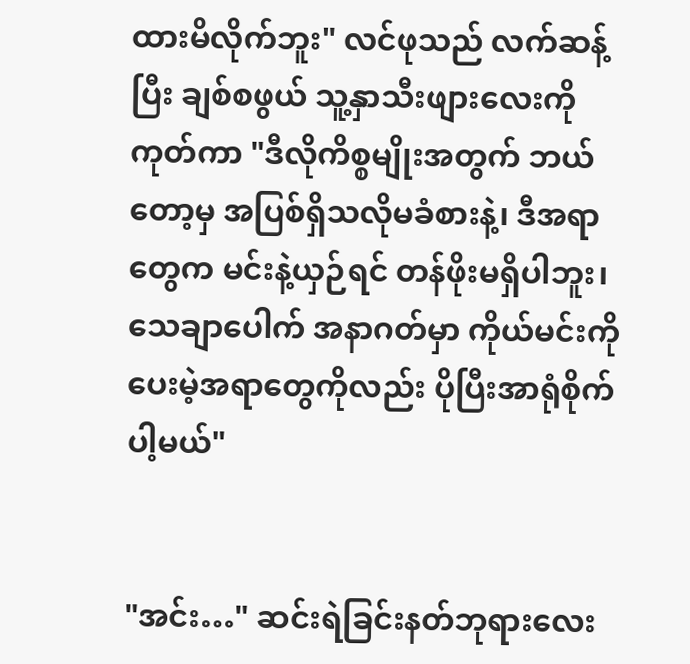ထားမိလိုက်ဘူး" လင်ဖုသည် လက်ဆန့်ပြီး ချစ်စဖွယ် သူ့နှာသီးဖျားလေးကို ကုတ်ကာ "ဒီလိုကိစ္စမျိုးအတွက် ဘယ်တော့မှ အပြစ်ရှိသလိုမခံစားနဲ့၊ ဒီအရာတွေက မင်းနဲ့ယှဉ်ရင် တန်ဖိုးမရှိပါဘူး၊ သေချာပေါက် အနာဂတ်မှာ ကိုယ်မင်းကိုပေးမဲ့အရာတွေကိုလည်း ပိုပြီးအာရုံစိုက်ပါ့မယ်"


"အင်း…" ဆင်းရဲခြင်းနတ်ဘုရားလေး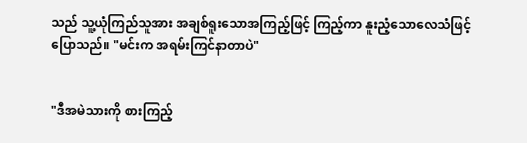သည် သူ့ယုံကြည်သူအား အချစ်ရူးသောအကြည့်ဖြင့် ကြည့်ကာ နူးညံ့သောလေသံဖြင့် ပြောသည်။ "မင်းက အရမ်းကြင်နာတာပဲ"


"ဒီအမဲသားကို စားကြည့်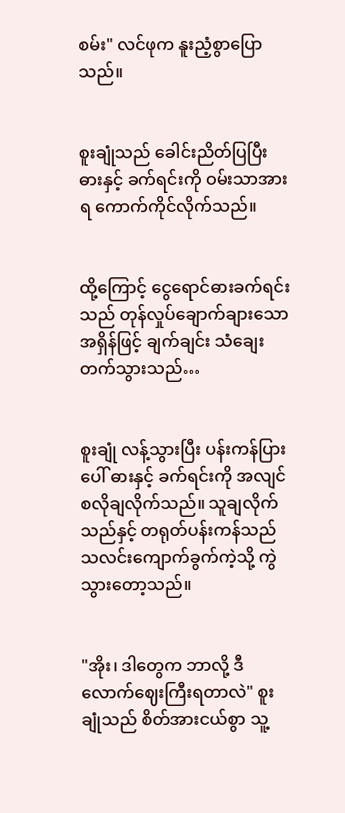စမ်း" လင်ဖုက နူးညံ့စွာပြောသည်။


စူးချုံသည် ခေါင်းညိတ်ပြပြီး ဓားနှင့် ခက်ရင်းကို ဝမ်းသာအားရ ကောက်ကိုင်လိုက်သည်။


ထို့ကြောင့် ငွေရောင်ဓားခက်ရင်းသည် တုန်လှုပ်ချောက်ချားသောအရှိန်ဖြင့် ချက်ချင်း သံချေးတက်သွားသည်…


စူးချုံ လန့်သွားပြီး ပန်းကန်ပြားပေါ် ဓားနှင့် ခက်ရင်းကို အလျင်စလိုချလိုက်သည်။ သူချလိုက်သည်နှင့် တရုတ်ပန်းကန်သည် သလင်းကျောက်ခွက်ကဲ့သို့ ကွဲသွားတော့သည်။


"အိုး၊ ဒါတွေက ဘာလို့ ဒီလောက်ဈေးကြီးရတာလဲ" စူးချုံသည် စိတ်အားငယ်စွာ သူ့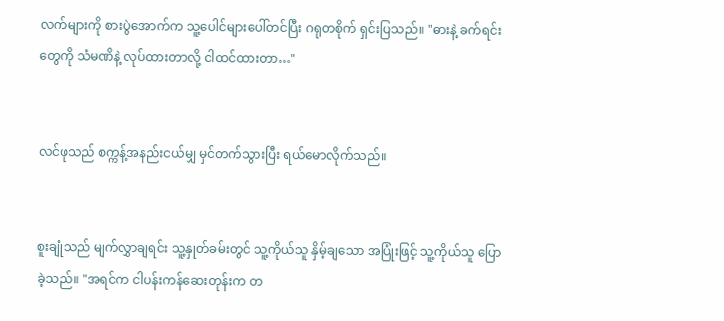လက်များကို စားပွဲအောက်က သူ့ပေါင်များပေါ်တင်ပြီး ဂရုတစိုက် ရှင်းပြသည်။ "ဓားနဲ့ ခက်ရင်းတွေကို သံမဏိနဲ့ လုပ်ထားတာလို့ ငါထင်ထားတာ…"


လင်ဖုသည် စက္ကန့်အနည်းငယ်မျှ မှင်တက်သွားပြီး ရယ်မောလိုက်သည်။


စူးချုံသည် မျက်လွှာချရင်း သူ့နှုတ်ခမ်း‌တွင် သူ့ကိုယ်သူ နှိမ့်ချသော အပြုံးဖြင့် သူ့ကိုယ်သူ ပြောခဲ့သည်။ "အရင်က ငါပန်းကန်ဆေးတုန်းက တ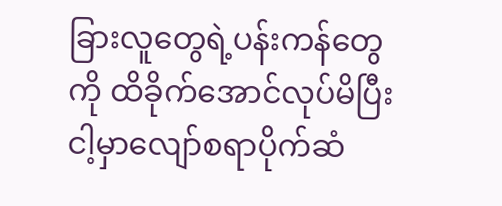ခြားလူတွေရဲ့ပန်းကန်တွေကို ထိခိုက်အောင်လုပ်မိပြီး ငါ့မှာလျော်စရာပိုက်ဆံ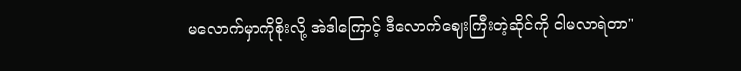မလောက်မှာကိုစိုးလို့ အဲဒါကြောင့် ဒီလောက်ဈေးကြီးတဲ့ဆိုင်ကို ငါမလာရဲတာ"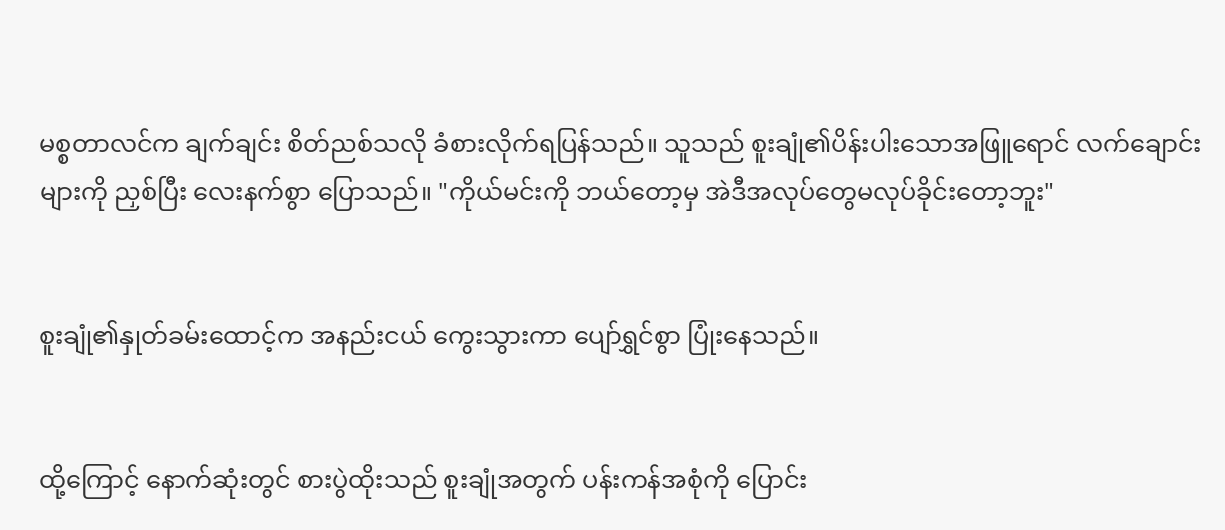မစ္စတာလင်က ချက်ချင်း စိတ်ညစ်သလို ခံစားလိုက်ရပြန်သည်။ သူသည် စူးချုံ၏ပိန်းပါးသောအဖြူရောင် လက်ချောင်းများကို ညှစ်ပြီး လေးနက်စွာ ပြောသည်။ "ကိုယ်မင်းကို ဘယ်တော့မှ အဲဒီအလုပ်တွေမလုပ်ခိုင်းတော့ဘူး"


စူးချုံ၏နှုတ်ခမ်းထောင့်က အနည်းငယ် ကွေးသွားကာ ပျော်ရွှင်စွာ ပြုံးနေသည်။


ထို့ကြောင့် နောက်ဆုံးတွင် စားပွဲထိုးသည် စူးချုံအတွက် ပန်းကန်အစုံကို ပြောင်း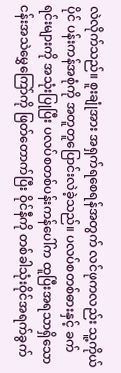လဲလိုက်သည်။ စူးချုံအား အရှက်ရစေရန်အတွက် လင်ဖုကလည်း သူ့ကိုယ်ပိုင် ပန်းကန်အစုံကို အတူတူပြောင်းလဲခဲ့သည်။ ပလပ်စတစ်ဓားနှင့် ခက်ရင်းများကို အသုံးပြုပြီး ပလပ်စတစ်ပန်းကန်ပေါ်က ထူပြီးအရသာရှိသော ငန်းအသဲမွှေကြော်ကို ဖြတ်တောက်ပြီး ဝိုင်နီကို တစ်ခါသုံးဝိုင်အရက်ခွက်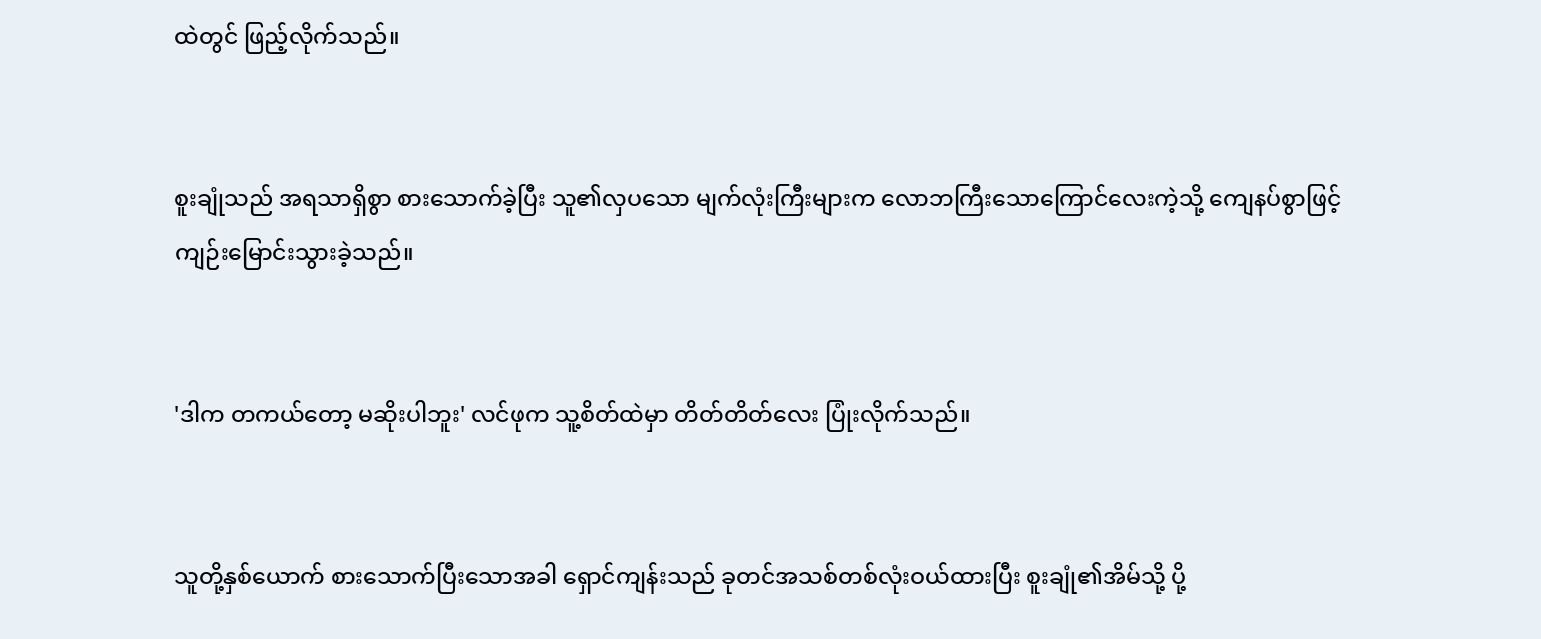ထဲတွင် ဖြည့်လိုက်သည်။


စူးချုံသည် အရသာရှိစွာ စားသောက်ခဲ့ပြီး သူ၏လှပသော မျက်လုံးကြီးများက လောဘကြီးသောကြောင်လေးကဲ့သို့ ကျေနပ်စွာဖြင့် ကျဉ်းမြောင်းသွားခဲ့သည်။


'ဒါက တကယ်တော့ မဆိုးပါဘူး' လင်ဖုက သူ့စိတ်ထဲမှာ တိတ်တိတ်လေး ပြုံးလိုက်သည်။


သူတို့နှစ်ယောက် စားသောက်ပြီးသောအခါ ရှောင်ကျန်းသည် ခုတင်အသစ်တစ်လုံးဝယ်ထားပြီး စူးချုံ၏အိမ်သို့ ပို့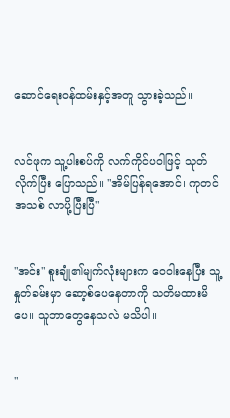ဆောင်ရေးဝန်ထမ်းနှင့်အတူ သွားခဲ့သည်။


လင်ဖုက သူ့ပါးစပ်ကို လက်ကိုင်ပဝါဖြင့် သုတ်လိုက်ပြီး ပြောသည်။ "အိမ်ပြန်ရအောင်၊ ကုတင်အသစ် လာပို့ပြီးပြီ"


"အင်း" စူးချုံ၏မျက်လုံးများက ဝေဝါးနေပြီး သူ့နှုတ်ခမ်းမှာ ဆော့စ်ပေနေတာကို သတိမထားမိပေ။ သူဘာတွေနေသလဲ မသိပါ။


"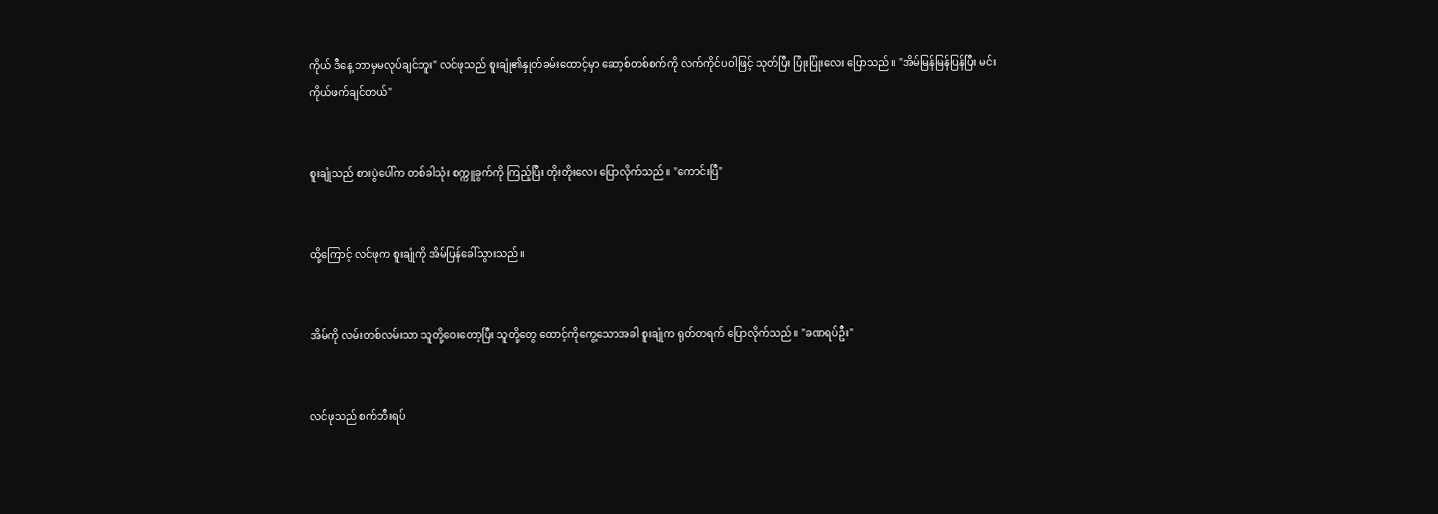ကိုယ် ဒီနေ့ ဘာမှမလုပ်ချင်ဘူး" လင်ဖုသည် စူးချုံ၏နှုတ်ခမ်းထောင့်မှာ ဆော့စ်တစ်စက်ကို လက်ကိုင်ပဝါဖြင့် သုတ်ပြီး ပြုံးပြုံးလေး ပြောသည်။ "အိမ်မြန်မြန်ပြန်ပြီး မင်းကိုယ်ဖက်ချင်တယ်"


စူးချုံသည် စားပွဲပေါ်က တစ်ခါသုံး စက္ကူခွက်ကို ကြည့်ပြီး တိုးတိုးလေး ပြောလိုက်သည်။ "ကောင်းပြီ"


ထို့ကြောင့် လင်ဖုက စူးချုံကို အိမ်ပြန်ခေါ်သွားသည်။


အိမ်ကို လမ်းတစ်လမ်းသာ သူတို့ဝေးတော့ပြီး သူတို့တွေ ထောင့်ကိုကွေ့သောအခါ စူးချုံက ရုတ်တရက် ပြောလိုက်သည်။ "ခဏရပ်ဦး"


လင်ဖုသည် စက်ဘီးရပ်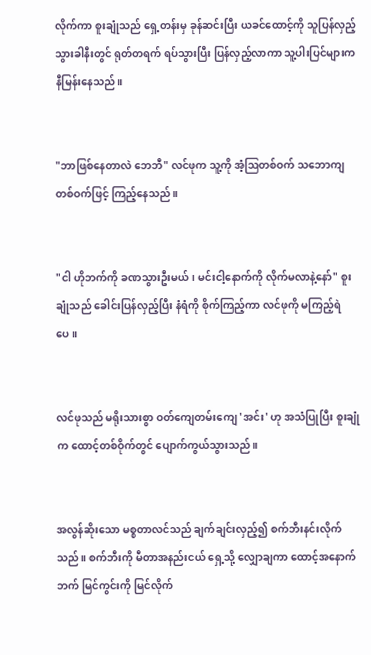လိုက်ကာ စူးချုံသည် ရှေ့တန်းမှ ခုန်ဆင်းပြီး ယခင်ထောင့်ကို သူပြန်လှည့်သွားခါနီးတွင် ရုတ်တရက် ရပ်သွားပြီး ပြန်လှည့်လာကာ သူ့ပါးပြင်များက နီမြန်းနေသည်။


"ဘာဖြစ်နေတာလဲ ဘေဘီ" လင်ဖုက သူ့ကို အံ့ဩတစ်ဝက် သဘောကျတစ်ဝက်ဖြင့် ကြည့်နေသည်။


"ငါ ဟိုဘက်ကို ခဏသွားဦးမယ်၊ မင်းငါ့နောက်ကို လိုက်မလာနဲ့နော်" စူးချုံသည် ခေါင်းပြန်လှည့်ပြီး နံရံကို စိုက်ကြည့်ကာ လင်ဖုကို မကြည့်ရဲပေ။


လင်ဖုသည် မရိုးသားစွာ ဝတ်ကျေတမ်းကျေ 'အင်း' ဟု အသံပြုပြီး စူးချုံက ထောင့်တစ်ဝိုက်တွင် ပျောက်ကွယ်သွားသည်။


အလွန်ဆိုးသော မစ္စတာလင်သည် ချက်ချင်းလှည့်၍ စက်ဘီးနင်းလိုက်သည်။ စက်ဘီးကို မီတာအနည်းငယ် ရှေ့သို့ လျှောချကာ ထောင့်အနောက်ဘက် မြင်ကွင်းကို မြင်လိုက်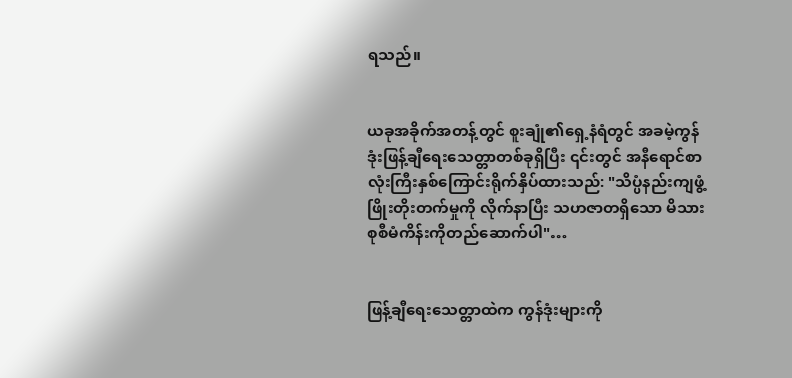ရသည်။


ယခုအခိုက်အတန့်တွင် စူးချုံ၏ရှေ့နံရံတွင် အခမဲ့ကွန်ဒုံးဖြန့်ချီရေးသေတ္တာတစ်ခုရှိပြီး ၎င်းတွင် အနီရောင်စာလုံးကြီးနှစ်ကြောင်းရိုက်နှိပ်ထားသည်: "သိပ္ပံနည်းကျဖွံ့ဖြိုးတိုးတက်မှုကို လိုက်နာပြီး သဟဇာတရှိသော မိသားစုစီမံကိန်းကိုတည်ဆောက်ပါ"…


ဖြန့်ချီရေးသေတ္တာထဲက ကွန်ဒုံးများကို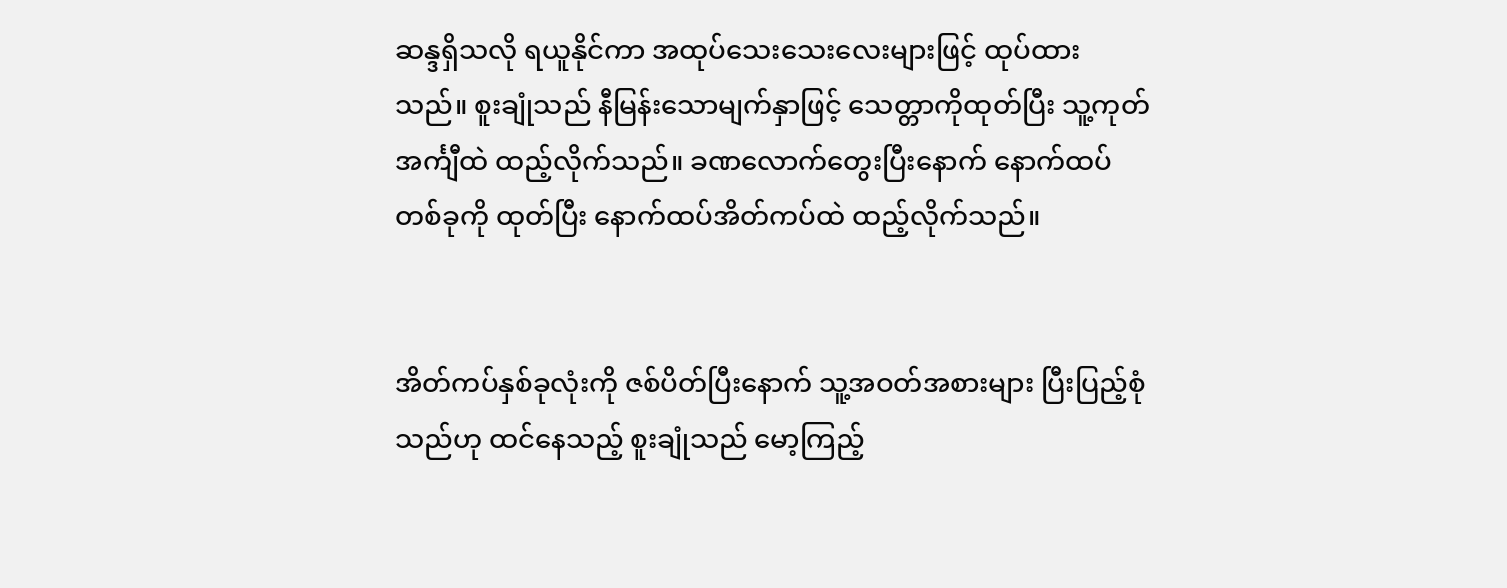ဆန္ဒရှိသလို ရယူနိုင်ကာ အထုပ်သေးသေးလေးများဖြင့် ထုပ်ထားသည်။ စူးချုံသည် နီမြန်းသောမျက်နှာဖြင့် သေတ္တာကိုထုတ်ပြီး သူ့ကုတ်အင်္ကျီထဲ ထည့်လိုက်သည်။ ခဏလောက်တွေးပြီးနောက် နောက်ထပ်တစ်ခုကို ထုတ်ပြီး နောက်ထပ်အိတ်ကပ်ထဲ ထည့်လိုက်သည်။


အိတ်ကပ်နှစ်ခုလုံးကို ဇစ်ပိတ်ပြီးနောက် သူ့အဝတ်အစားများ ပြီးပြည့်စုံသည်ဟု ထင်နေသည့် စူးချုံသည် မော့ကြည့်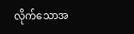လိုက်သောအ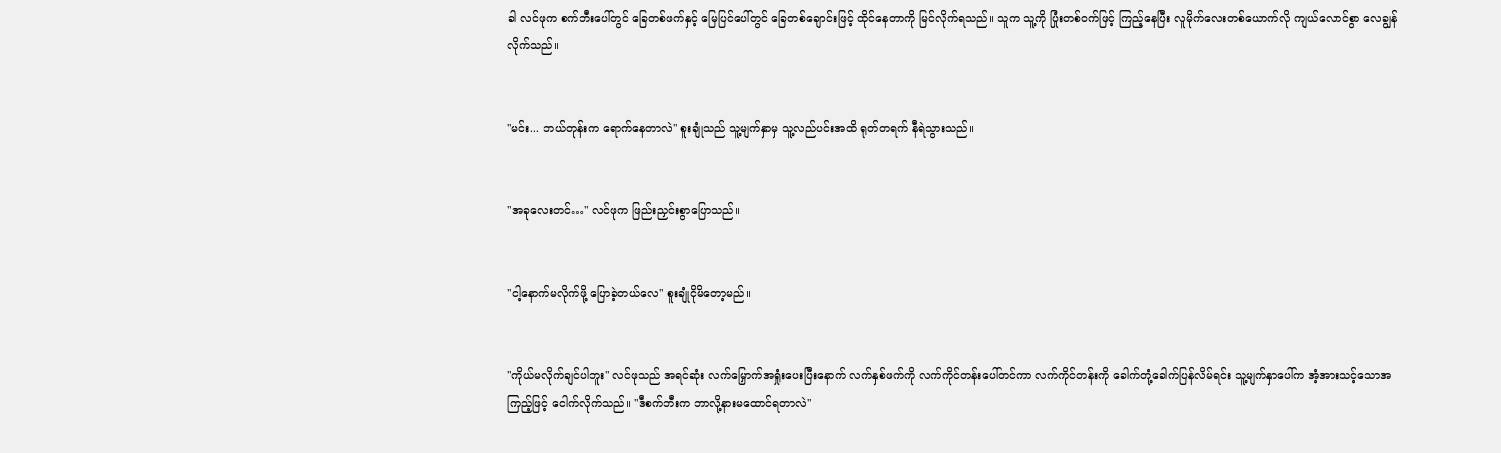ခါ လင်ဖုက စက်ဘီးပေါ်တွင် ခြေတစ်ဖက်နှင့် မြေပြင်ပေါ်တွင် ခြေတစ်ချောင်းဖြင့် ထိုင်နေ‌တာကို မြင်လိုက်ရသည်။ သူက သူ့ကို ပြုံးတစ်ဝက်ဖြင့် ကြည့်နေပြီး လူမိုက်လေးတစ်ယောက်လို ကျယ်လောင်စွာ လေချွန်လိုက်သည်။


"မင်း... ဘယ်တုန်းက ရောက်နေတာလဲ" စူးချုံသည် သူ့မျက်နှာမှ သူ့လည်ပင်းအထိ ရုတ်တရက် နီရဲသွားသည်။


"အခုလေးတင်…" လင်ဖုက ဖြည်းညှင်းစွာပြောသည်။


"ငါ့နောက်မလိုက်ဖို့ ပြောခဲ့တယ်လေ" စူးချုံငိုမိတော့မည်။


"ကိုယ်မလိုက်ချင်ပါဘူး" လင်ဖုသည် အရင်ဆုံး လက်မြှောက်အရှုံးပေးပြီးနောက် လက်နှစ်ဖက်ကို လက်ကိုင်တန်းပေါ်တင်ကာ လက်ကိုင်တန်းကို ခေါက်တုံ့ခေါက်ပြန်လိမ်ရင်း သူ့မျက်နှာပေါ်က အံ့အားသင့်သောအကြည့်ဖြင့် ငေါက်လိုက်သည်။ "ဒီစက်ဘီးက ဘာလို့နားမထောင်ရတာလဲ"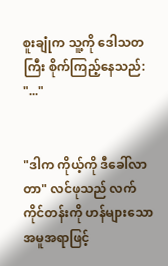စူးချုံက သူ့ကို ဒေါသတကြီး စိုက်ကြည့်နေသည်: "..."


"ဒါက ကိုယ့်ကို ဒီခေါ်လာတာ" လင်ဖုသည် လက်ကိုင်တန်းကို ဟန်များသော အမူအရာဖြင့်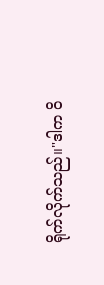ရိုက်လိုက်သည်။"ဒါက ဝိ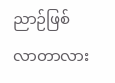ညာဉ်ဖြစ်လာတာလား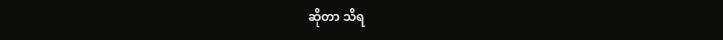ဆိုတာ သိရ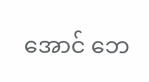အောင် ဘေ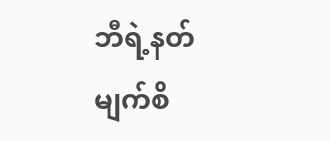ဘီရဲ့နတ်မျက်စိ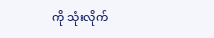ကို သုံးလိုက်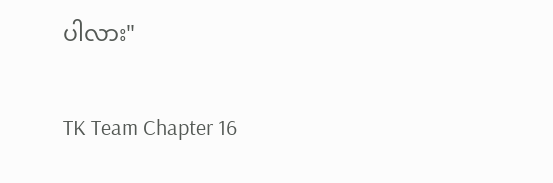ပါလား"


TK Team Chapter 16